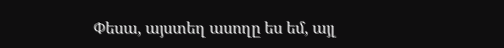Փեսա, այստեղ ասողը ես եմ, այլ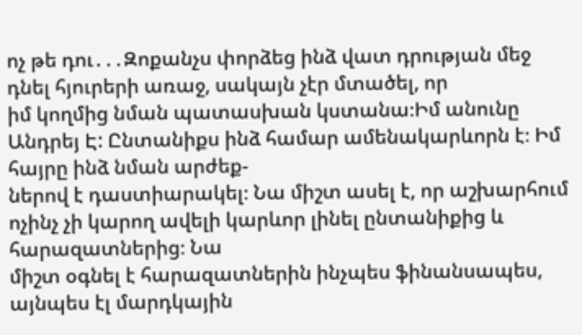ոչ թե դու․․․Զոքանչս փորձեց ինձ վատ դրության մեջ դնել հյուրերի առաջ, սակայն չէր մտածել, որ
իմ կողմից նման պատասխան կստանա։Իմ անունը Անդրեյ Է: Ընտանիքս ինձ համար ամենակարևորն է։ Իմ հայրը ինձ նման արժեք-
ներով է դաստիարակել։ Նա միշտ ասել է, որ աշխարհում ոչինչ չի կարող ավելի կարևոր լինել ընտանիքից և հարազատներից։ Նա
միշտ օգնել է հարազատներին ինչպես ֆինանսապես, այնպես էլ մարդկային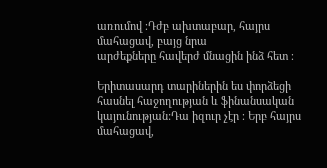առումով ։Դժբ ախտաբար, հայրս մահացավ, բայց նրա
արժեքները հավերժ մնացին ինձ հետ ։

Երիտասարդ տարիներին ես փորձեցի հասնել հաջողության և ֆինանսական կայունության:Դա իզուր չէր ։ Երբ հայրս մահացավ,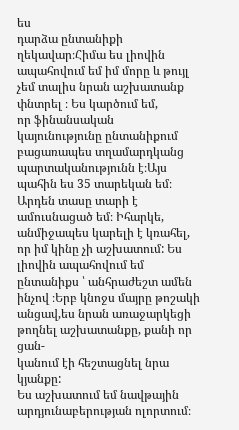ես
դարձա ընտանիքի ղեկավար։Հիմա ես լիովին ապահովում եմ իմ մորը և թույլ չեմ տալիս նրան աշխատանք փնտրել ։ Ես կարծում եմ,
որ ֆինանսական կայունությունը ընտանիքում բացառապես տղամարդկանց պարտականությունն է։Այս պահին ես 35 տարեկան եմ։
Արդեն տասը տարի է ամուսնացած եմ։ Իհարկե, անմիջապես կարելի է կռահել, որ իմ կինը չի աշխատում: Ես լիովին ապահովում եմ
ընտանիքս ՝ անհրաժեշտ ամեն ինչով ։Երբ կնոջս մայրը թոշակի անցավ,ես նրան առաջարկեցի թողնել աշխատանքը, քանի որ ցան-
կանում էի հեշտացնել նրա կյանքը:
Ես աշխատում եմ նավթային արդյունաբերության ոլորտում։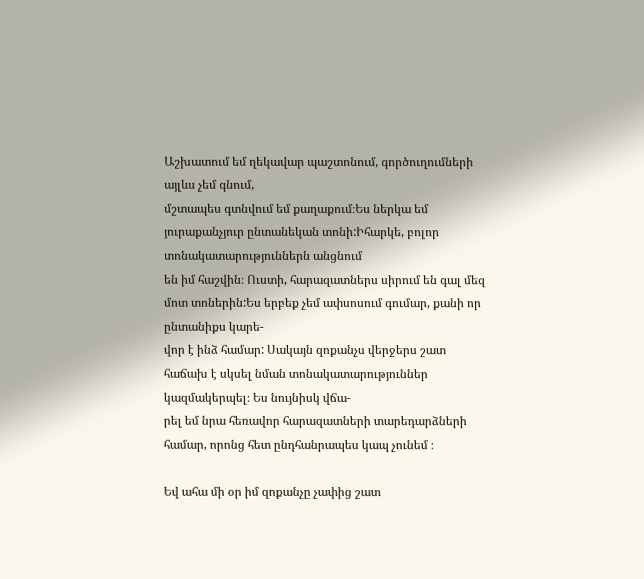Աշխատում եմ ղեկավար պաշտոնում, գործուղումների այլևս չեմ գնում,
մշտապես գտնվում եմ քաղաքում։Ես ներկա եմ յուրաքանչյուր ընտանեկան տոնի:Իհարկե, բոլոր տոնակատարություններն անցնում
են իմ հաշվին։ Ուստի, հարազատներս սիրում են գալ մեզ մոտ տոներին:Ես երբեք չեմ ափսոսում գումար, քանի որ ընտանիքս կարե-
վոր է ինձ համար: Սակայն զոքանչս վերջերս շատ հաճախ է սկսել նման տոնակատարություններ կազմակերպել։ Ես նույնիսկ վճա-
րել եմ նրա հեռավոր հարազատների տարեդարձների համար, որոնց հետ ընդհանրապես կապ չունեմ ։

Եվ ահա մի օր իմ զոքանչը չափից շատ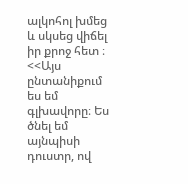ալկոհոլ խմեց և սկսեց վիճել իր քրոջ հետ ։ <<Այս ընտանիքում ես եմ գլխավորը։ Ես ծնել եմ
այնպիսի դուստր, ով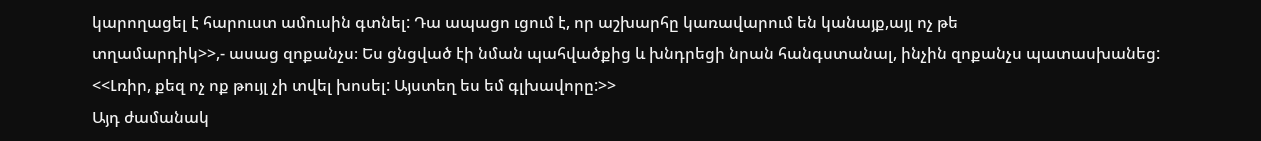կարողացել է հարուստ ամուսին գտնել: Դա ապացո ւցում է, որ աշխարհը կառավարում են կանայք,այլ ոչ թե
տղամարդիկ>>,- ասաց զոքանչս։ Ես ցնցված էի նման պահվածքից և խնդրեցի նրան հանգստանալ, ինչին զոքանչս պատասխանեց:
<<Լռիր, քեզ ոչ ոք թույլ չի տվել խոսել: Այստեղ ես եմ գլխավորը:>>
Այդ ժամանակ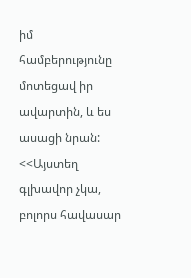իմ համբերությունը մոտեցավ իր ավարտին, և ես ասացի նրան: <<Այստեղ գլխավոր չկա, բոլորս հավասար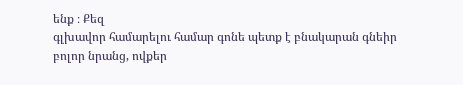ենք ։ Քեզ
գլխավոր համարելու համար գոնե պետք է բնակարան գնեիր բոլոր նրանց, ովքեր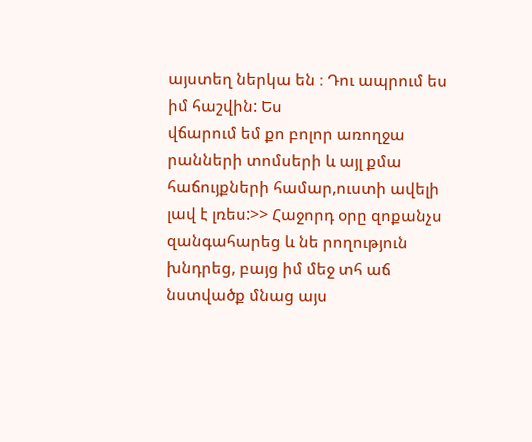այստեղ ներկա են ։ Դու ապրում ես իմ հաշվին: Ես
վճարում եմ քո բոլոր առողջա րանների տոմսերի և այլ քմա հաճույքների համար,ուստի ավելի լավ է լռես:>> Հաջորդ օրը զոքանչս
զանգահարեց և նե րողություն խնդրեց, բայց իմ մեջ տհ աճ նստվածք մնաց այս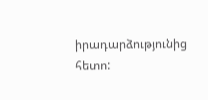իրադարձությունից հետո: